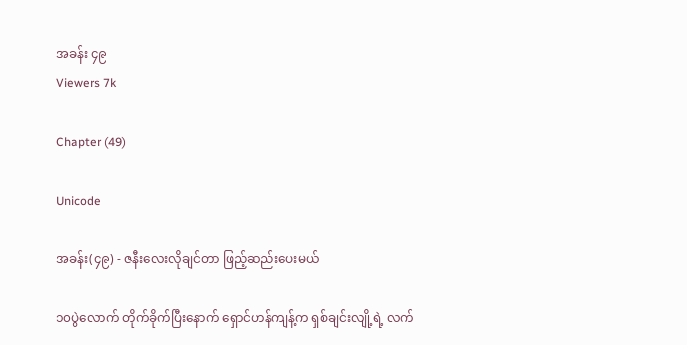အခန်း ၄၉
Viewers 7k

Chapter (49)

Unicode

အခန်း(၄၉) - ဇနီးလေးလိုချင်တာ ဖြည့်ဆည်းပေးမယ်

၁၀ပွဲလောက် တိုက်ခိုက်ပြီးနောက် ရှောင်ဟန်ကျန့်က ရှစ်ချင်းလျို့ရဲ့ လက်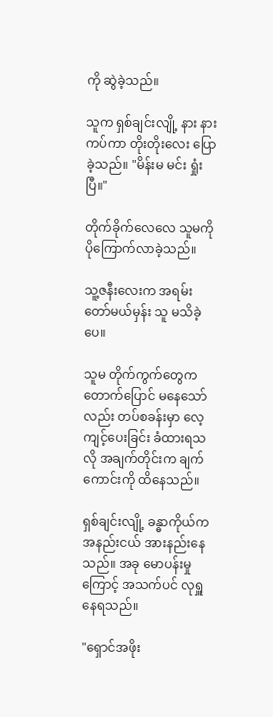ကို ဆွဲခဲ့သည်။

သူက ရှစ်ချင်းလျို့ နား နား ကပ်ကာ တိုးတိုးလေး ပြောခဲ့သည်။ "မိန်းမ မင်း ရှုံးပြီ။"

တိုက်ခိုက်လေလေ သူမကို ပိုကြောက်လာခဲ့သည်။

သူ့ဇနီးလေးက အရမ်းတော်မယ်မှန်း သူ မသိခဲ့ပေ။

သူမ တိုက်ကွက်တွေက တောက်ပြောင် မနေသော်လည်း တပ်စခန်းမှာ လေ့ကျင့်ပေးခြင်း ခံထားရသလို အချက်တိုင်းက ချက်ကောင်းကို ထိနေသည်။

ရှစ်ချင်းလျို့ ခန္ဓာကိုယ်က အနည်းငယ် အားနည်းနေသည်။ အခု မောပန်းမှုကြောင့် အသက်ပင် လုရှူနေရသည်။

"ရှောင်အဖိုး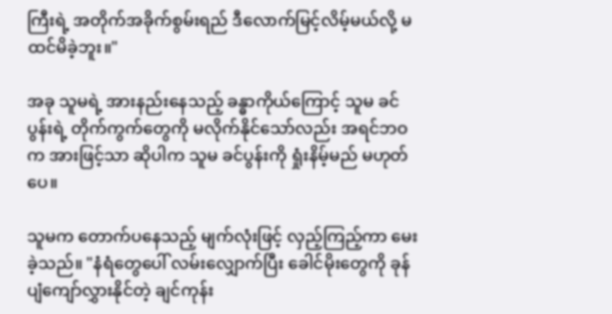ကြီးရဲ့ အတိုက်အခိုက်စွမ်းရည် ဒီလောက်မြင့်လိမ့်မယ်လို့ မထင်မိခဲ့ဘူး။"

အခု သူမရဲ့ အားနည်းနေသည့် ခန္ဓာကိုယ်ကြောင့် သူမ ခင်ပွန်းရဲ့ တိုက်ကွက်တွေကို မလိုက်နိုင်သော်လည်း အရင်ဘဝက အားဖြင့်သာ ဆိုပါက သူမ ခင်ပွန်းကို ရှုံးနိမ့်မည် မဟုတ်ပေ။

သူမက တောက်ပနေသည့် မျက်လုံးဖြင့် လှည့်ကြည့်ကာ မေးခဲ့သည်။ "နံရံတွေပေါ် လမ်းလျှောက်ပြီး ခေါင်မိုးတွေကို ခုန်ပျံကျော်လွှားနိုင်တဲ့ ချင်ကုန်း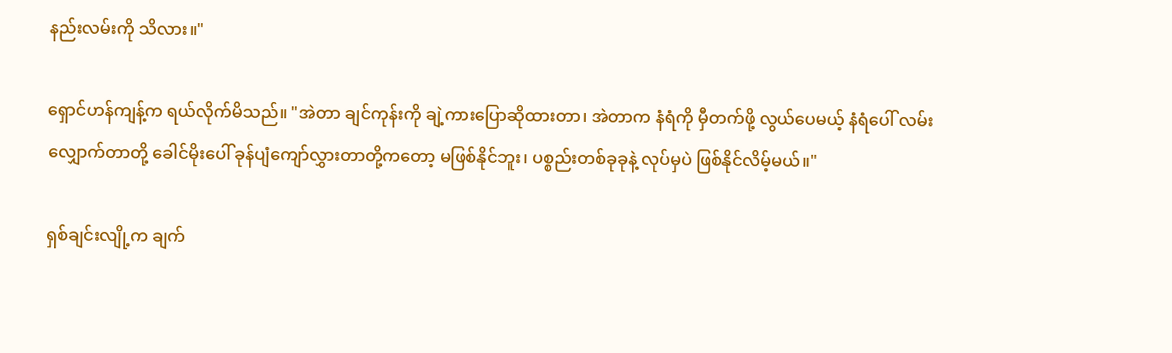နည်းလမ်းကို သိလား။"

ရှောင်ဟန်ကျန့်က ရယ်လိုက်မိသည်။ "အဲတာ ချင်ကုန်းကို ချဲ့ကားပြောဆိုထားတာ၊ အဲတာက နံရံကို မှီတက်ဖို့ လွယ်ပေမယ့် နံရံပေါ် လမ်းလျှောက်တာတို့ ခေါင်မိုးပေါ် ခုန်ပျံကျော်လွှားတာတို့ကတော့ မဖြစ်နိုင်ဘူး၊ ပစ္စည်းတစ်ခုခုနဲ့ လုပ်မှပဲ ဖြစ်နိုင်လိမ့်မယ်။"

ရှစ်ချင်းလျို့က ချက်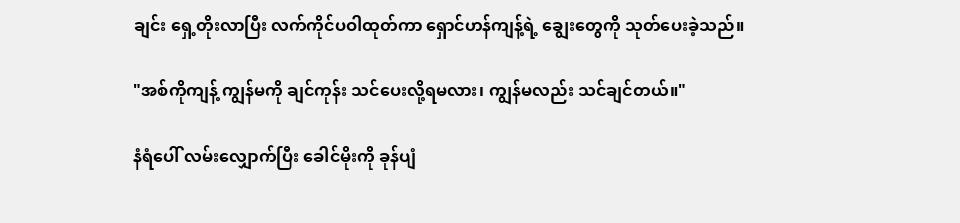ချင်း ရှေ့တိုးလာပြီး လက်ကိုင်ပဝါထုတ်ကာ ရှောင်ဟန်ကျန့်ရဲ့ ချွေးတွေကို သုတ်ပေးခဲ့သည်။

"အစ်ကိုကျန့် ကျွန်မကို ချင်ကုန်း သင်ပေးလို့ရမလား၊ ကျွန်မလည်း သင်ချင်တယ်။"

နံရံပေါ် လမ်းလျှောက်ပြီး ခေါင်မိုးကို ခုန်ပျံ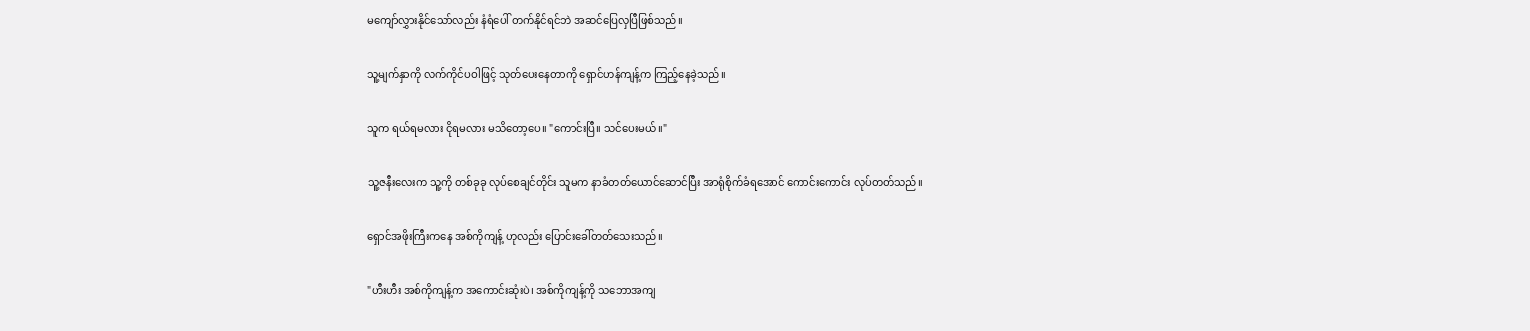မကျော်လွှားနိုင်သော်လည်း နံရံပေါ် တက်နိုင်ရင်ဘဲ အဆင်ပြေလှပြီဖြစ်သည်။

သူ့မျက်နှာကို လက်ကိုင်ပဝါဖြင့် သုတ်ပေးနေတာကို ရှောင်ဟန်ကျန့်က ကြည့်နေခဲ့သည်။

သူက ရယ်ရမလား ငိုရမလား မသိတော့ပေ။ "ကောင်းပြီ။ သင်ပေးမယ်။"

သူ့ဇနီးလေးက သူ့ကို တစ်ခုခု လုပ်စေချင်တိုင်း သူမက နာခံတတ်ယောင်ဆောင်ပြီး အာရုံစိုက်ခံရအောင် ကောင်းကောင်း လုပ်တတ်သည်။

ရှောင်အဖိုးကြီးကနေ အစ်ကိုကျန့် ဟုလည်း ပြောင်းခေါ်တတ်သေးသည်။

"ဟီးဟီး အစ်ကိုကျန့်က အကောင်းဆုံးပဲ၊ အစ်ကိုကျန့်ကို သဘောအကျ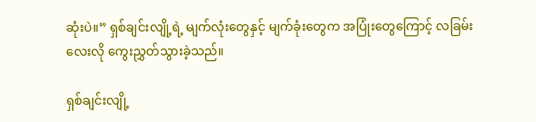ဆုံးပဲ။” ရှစ်ချင်းလျို့ရဲ့ မျက်လုံးတွေနှင့် မျက်ခုံးတွေက အပြုံးတွေကြောင့် လခြမ်းလေးလို ကွေးညွှတ်သွားခဲ့သည်။

ရှစ်ချင်းလျို့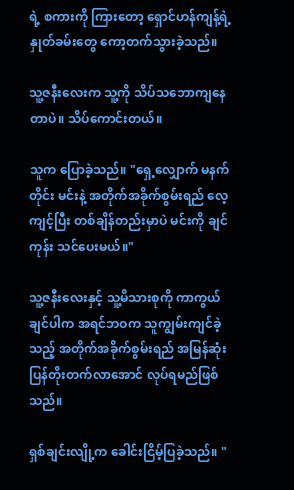ရဲ့ စကားကို ကြားတော့ ရှောင်ဟန်ကျန့်ရဲ့ နှုတ်ခမ်းတွေ ကော့တက်သွားခဲ့သည်။

သူ့ဇနီးလေးက သူ့ကို သိပ်သဘောကျနေတာပဲ။ သိပ်ကောင်းတယ်။

သူက ပြောခဲ့သည်။ "ရှေ့လျှောက် မနက်တိုင်း မင်းနဲ့ အတိုက်အခိုက်စွမ်းရည် လေ့ကျင့်ပြီး တစ်ချိန်တည်းမှာပဲ မင်းကို ချင်ကုန်း သင်ပေးမယ်။"

သူ့ဇနီးလေးနှင့် သူ့မိသားစုကို ကာကွယ်ချင်ပါက အရင်ဘဝက သူကျွမ်းကျင်ခဲ့သည့် အတိုက်အခိုက်စွမ်းရည် အမြန်ဆုံး ပြန်တိုးတက်လာအောင် လုပ်ရမည်ဖြစ်သည်။

ရှစ်ချင်းလျို့က ခေါင်းငြိမ့်ပြခဲ့သည်။ "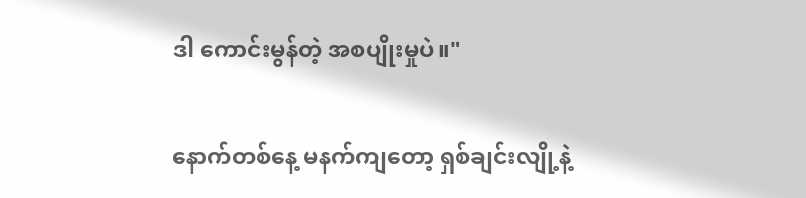ဒါ ကောင်းမွန်တဲ့ အစပျိုးမှုပဲ။"

နောက်တစ်နေ့ မနက်ကျတော့ ရှစ်ချင်းလျို့နဲ့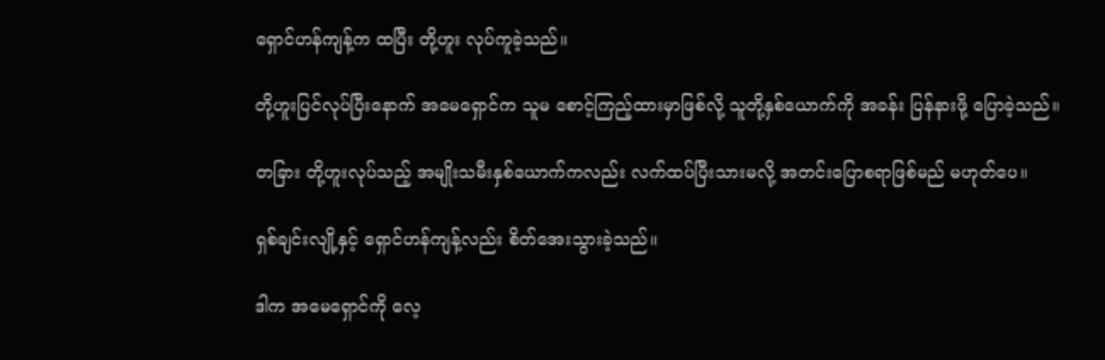ရှောင်ဟန်ကျန့်က ထပြီး တို့ဟူး လုပ်ကူခဲ့သည်။

တို့ဟူးပြင်လုပ်ပြီးနောက် အမေရှောင်က သူမ စောင့်ကြည့်ထားမှာဖြစ်လို့ သူတို့နှစ်ယောက်ကို အခန်း ပြန်နားဖို့ ပြောခဲ့သည်။

တခြား တို့ဟူးလုပ်သည့် အမျိုးသမီးနှစ်ယောက်ကလည်း လက်ထပ်ပြီးသားမလို့ အတင်းပြောစရာဖြစ်မည် မဟုတ်ပေ။

ရှစ်ချင်းလျို့နှင့် ရှောင်ဟန်ကျန့်လည်း စိတ်အေးသွားခဲ့သည်။

ဒါက အမေရှောင်ကို လေ့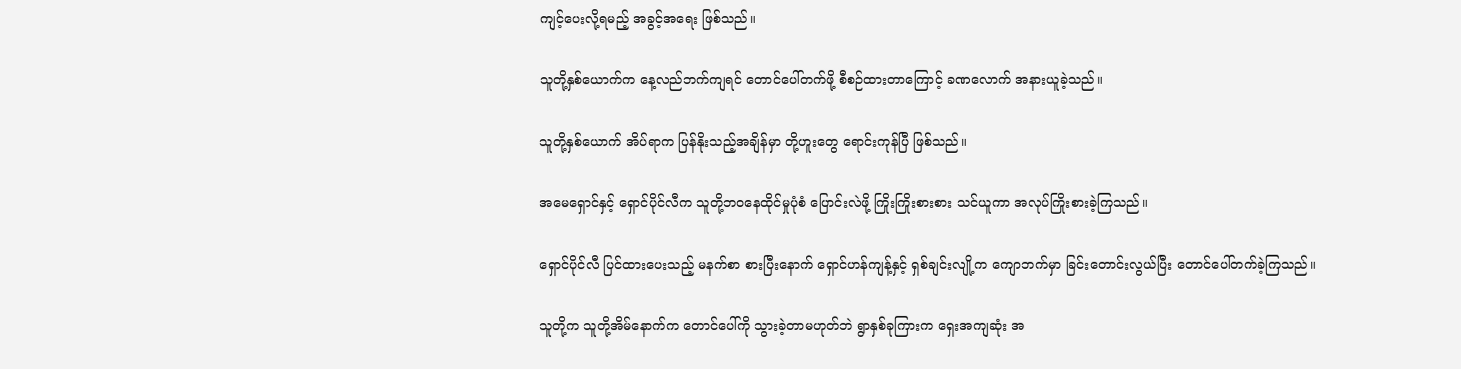ကျင့်ပေးလို့ရမည့် အခွင့်အရေး ဖြစ်သည်။

သူတို့နှစ်ယောက်က နေ့လည်ဘက်ကျရင် တောင်ပေါ်တက်ဖို့ စီစဉ်ထားတာကြောင့် ခဏလောက် အနားယူခဲ့သည်။

သူတို့နှစ်ယောက် အိပ်ရာက ပြန်နိုးသည့်အချိန်မှာ တို့ဟူးတွေ ရောင်းကုန်ပြီ ဖြစ်သည်။

အမေရှောင်နှင့် ရှောင်ပိုင်လီက သူတို့ဘဝနေထိုင်မှုပုံစံ ပြောင်းလဲဖို့ ကြိုးကြိုးစားစား သင်ယူကာ အလုပ်ကြိုးစားခဲ့ကြသည်။

ရှောင်ပိုင်လီ ပြင်ထားပေးသည့် မနက်စာ စားပြီးနောက် ရှောင်ဟန်ကျန့်နှင့် ရှစ်ချင်းလျို့က ကျောဘက်မှာ ခြင်းတောင်းလွယ်ပြီး တောင်ပေါ်တက်ခဲ့ကြသည်။

သူတို့က သူတို့အိမ်နောက်က တောင်ပေါ်ကို သွားခဲ့တာမဟုတ်ဘဲ ရွာနှစ်ခုကြားက ရှေးအကျဆုံး အ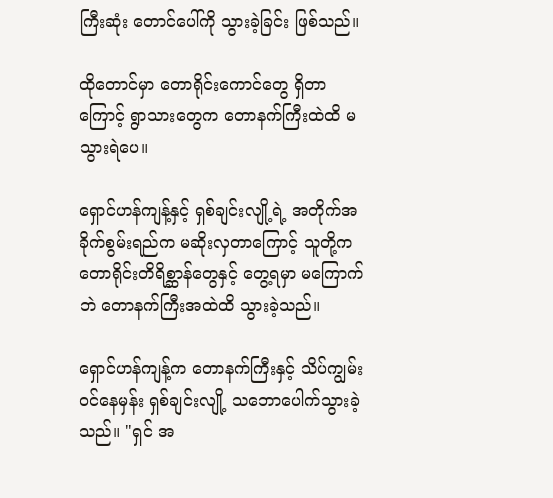ကြီးဆုံး တောင်ပေါ်ကို သွားခဲ့ခြင်း ဖြစ်သည်။

ထိုတောင်မှာ တောရိုင်းကောင်တွေ ရှိတာကြောင့် ရွာသားတွေက တောနက်ကြီးထဲထိ မသွားရဲပေ။

ရှောင်ဟန်ကျန့်နှင့် ရှစ်ချင်းလျို့ရဲ့ အတိုက်အခိုက်စွမ်းရည်က မဆိုးလှတာကြောင့် သူတို့က တောရိုင်းတိရိစ္ဆာန်တွေနှင့် တွေ့ရမှာ မကြောက်ဘဲ တောနက်ကြီးအထဲထိ သွားခဲ့သည်။

ရှောင်ဟန်ကျန့်က တောနက်ကြီးနှင့် သိပ်ကျွမ်းဝင်နေမှန်း ရှစ်ချင်းလျို့ သဘောပေါက်သွားခဲ့သည်။ "ရှင် အ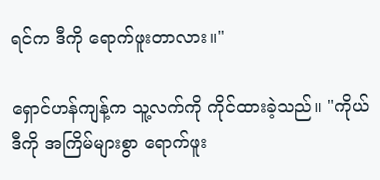ရင်က ဒီကို ရောက်ဖူးတာလား။"

ရှောင်ဟန်ကျန့်က သူ့လက်ကို ကိုင်ထားခဲ့သည်။ "ကိုယ် ဒီကို အကြိမ်များစွာ ရောက်ဖူး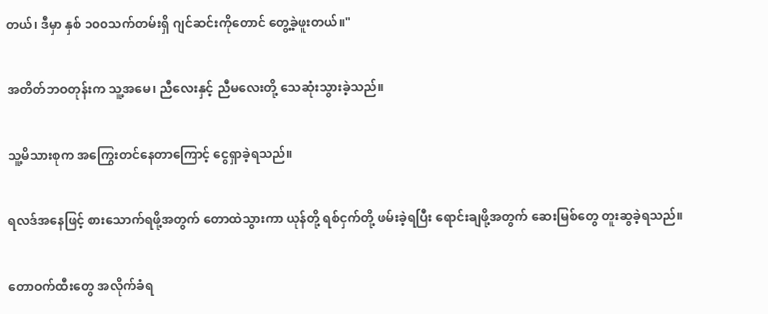တယ်၊ ဒီမှာ နှစ် ၁၀၀သက်တမ်းရှိ ဂျင်ဆင်းကိုတောင် တွေ့ခဲ့ဖူးတယ်။"

အတိတ်ဘဝတုန်းက သူ့အမေ၊ ညီလေးနှင့် ညီမလေးတို့ သေဆုံးသွားခဲ့သည်။

သူ့မိသားစုက အကြွေးတင်နေတာကြောင့် ငွေရှာခဲ့ရသည်။

ရလဒ်အနေဖြင့် စားသောက်ရဖို့အတွက် တောထဲသွားကာ ယုန်တို့ ရစ်ငှက်တို့ ဖမ်းခဲ့ရပြီး ရောင်းချဖို့အတွက် ဆေးမြစ်တွေ တူးဆွခဲ့ရသည်။

တောဝက်ထီးတွေ အလိုက်ခံရ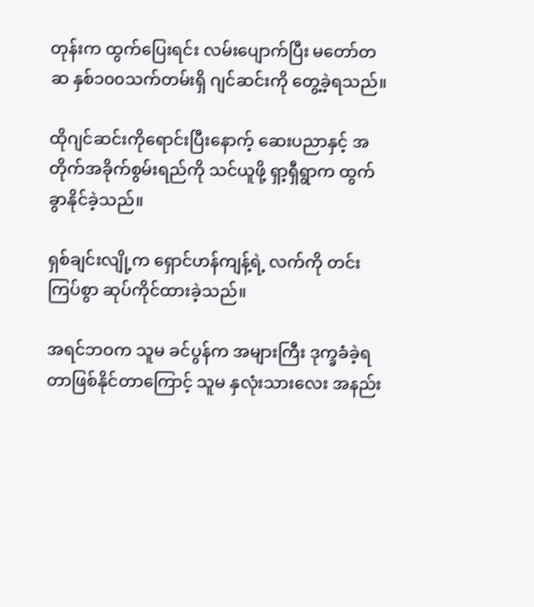တုန်းက ထွက်ပြေးရင်း လမ်းပျောက်ပြီး မတော်တဆ နှစ်၁၀၀သက်တမ်းရှိ ဂျင်ဆင်းကို တွေ့ခဲ့ရသည်။

ထိုဂျင်ဆင်းကိုရောင်းပြီးနောက့် ဆေးပညာနှင့် အတိုက်အခိုက်စွမ်းရည်ကို သင်ယူဖို့ ရှာ့ရှီရွာက ထွက်ခွာနိုင်ခဲ့သည်။

ရှစ်ချင်းလျို့က ရှောင်ဟန်ကျန့်ရဲ့ လက်ကို တင်းကြပ်စွာ ဆုပ်ကိုင်ထားခဲ့သည်။

အရင်ဘဝက သူမ ခင်ပွန်က အများကြီး ဒုက္ခခံခဲ့ရတာဖြစ်နိုင်တာကြောင့် သူမ နှလုံးသားလေး အနည်း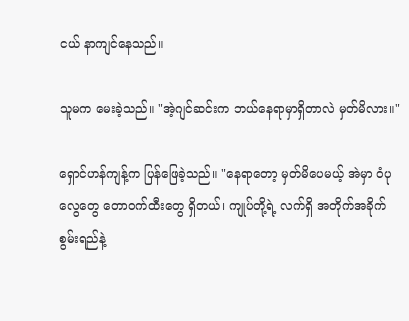ငယ် နာကျင်နေသည်။

သူမက မေးခဲ့သည်။ "အဲ့ဂျင်ဆင်းက ဘယ်နေရာမှာရှိတာလဲ မှတ်မိလား။"

ရှောင်ဟန်ကျန့်က ပြန်ဖြေခဲ့သည်။ "နေရာတော့ မှတ်မိပေမယ့် အဲမှာ ဝံပုလွေတွေ တောဝက်ထီးတွေ ရှိတယ်၊ ကျုပ်တို့ရဲ့ လက်ရှိ အတိုက်အခိုက်စွမ်းရည်နဲ့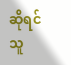ဆိုရင် သူ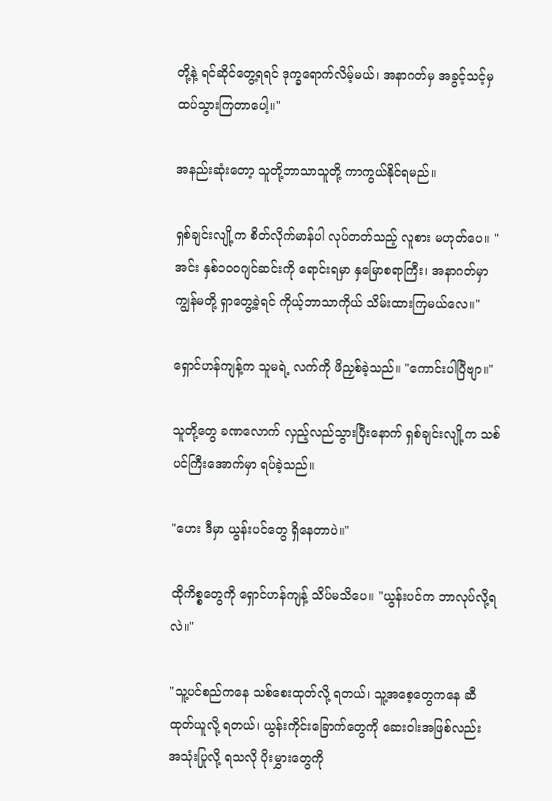တို့နဲ့ ရင်ဆိုင်တွေ့ရရင် ဒုက္ခရောက်လိမ့်မယ်၊ အနာဂတ်မှ အခွင့်သင့်မှ ထပ်သွားကြတာပေါ့။"

အနည်းဆုံးတော့ သူတို့ဘာသာသူတို့ ကာကွယ်နိုင်ရမည်။

ရှစ်ချင်းလျို့က စိတ်လိုက်မာန်ပါ လုပ်တတ်သည့် လူစား မဟုတ်ပေ။ "အင်း နှစ်၁၀၀ဂျင်ဆင်းကို ရောင်းရမှာ နှမြောစရာကြီး၊ အနာဂတ်မှာ ကျွန်မတို့ ရှာတွေ့ခဲ့ရင် ကိုယ့်ဘာသာကိုယ် သိမ်းထားကြမယ်လေ။"

ရှောင်ဟန်ကျန့်က သူမရဲ့ လက်ကို ဖိညှစ်ခဲ့သည်။ "ကောင်းပါပြီဗျာ။"

သူတို့တွေ ခဏလောက် လှည့်လည်သွားပြီးနောက် ရှစ်ချင်းလျို့က သစ်ပင်ကြီးအောက်မှာ ရပ်ခဲ့သည်။

"ဟေး ဒီမှာ ယွန်းပင်တွေ ရှိနေတာပဲ။"

ထိုကိစ္စတွေကို ရှောင်ဟန်ကျန့် သိပ်မသိပေ။ "ယွန်းပင်က ဘာလုပ်လို့ရလဲ။"

"သူ့ပင်စည်ကနေ သစ်စေးထုတ်လို့ ရတယ်၊ သူ့အစေ့တွေကနေ ဆီထုတ်ယူလို့ ရတယ်၊ ယွန်းကိုင်းခြောက်တွေကို ဆေးဝါးအဖြစ်လည်း အသုံးပြုလို့ ရသလို ပိုးမွှားတွေကို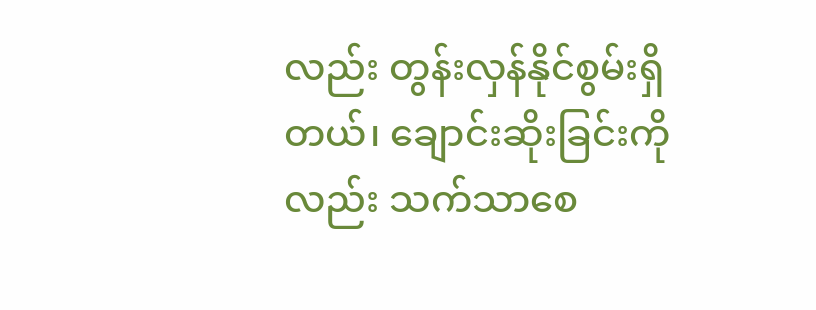လည်း တွန်းလှန်နိုင်စွမ်းရှိတယ်၊ ချောင်းဆိုးခြင်းကိုလည်း သက်သာစေ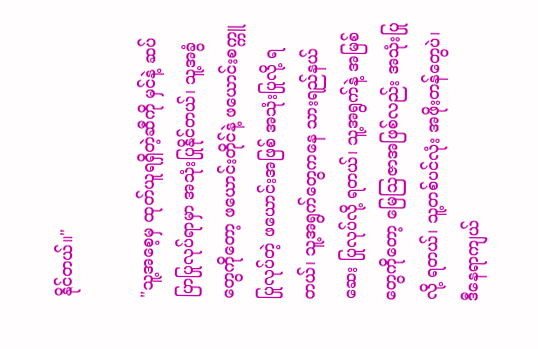နိုင်တယ်။"

"သူ့အစေ့မှ ထုတ်ယူရရှိတဲ့ဆီကို မှင်နဲ့ ဆပ်ပြာပြုလုပ်ရာမှာ အသုံးပြုနိုင်တယ်၊ သူ့အခွံတွေကိုတော့ ဖယောင်းတိုင်နဲ့ ဖယောင်းစက္ကူ ပြုလုပ်တဲ့ ဖယောင်းအဖြစ် အသုံးပြုလို့ ရတယ်၊ သူ့အရွက်တွေကနေ သားရည်နယ်ဆေး ပြုလုပ်လို့ ရတယ်၊ သူ့အရွက်နဲ့ အမြစ်တွေကိုတော့ မြေဩဇာအဖြစ်လည်း အသုံးပြုလို့ ရတယ်၊ သူ့တစ်ပင်လုံး အဖိုးတန်တွေပဲ၊ ဒီနေရာကျယ်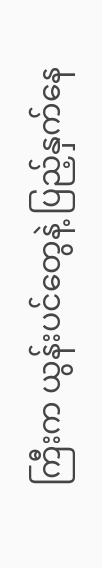ကြီးက ယွန်းပင်တွေနဲ့ ပြည့်နှက်နေ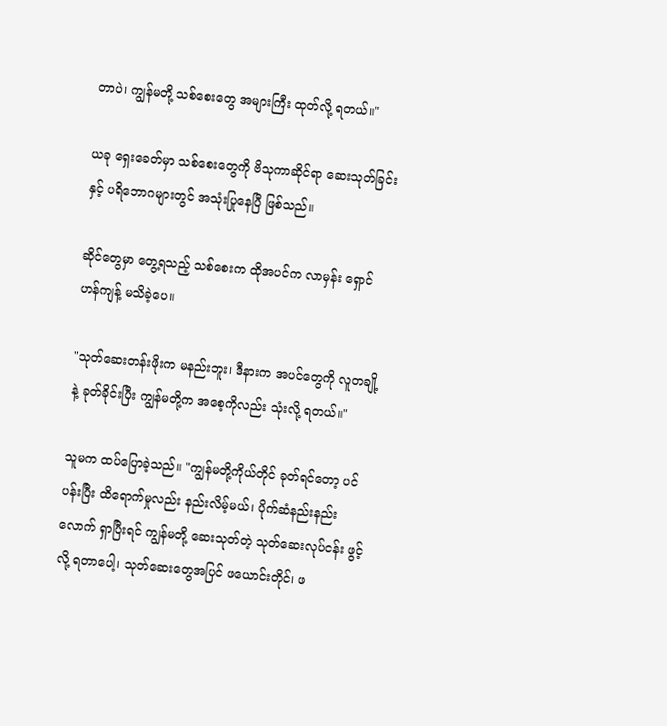တာပဲ၊ ကျွန်မတို့ သစ်စေးတွေ အများကြီး ထုတ်လို့ ရတယ်။"

ယခု ရှေးခေတ်မှာ သစ်စေးတွေကို ဗိသုကာဆိုင်ရာ ဆေးသုတ်ခြင်းနှင့် ပရိဘောဂများတွင် အသုံးပြုနေပြီ ဖြစ်သည်။

ဆိုင်တွေမှာ တွေ့ရသည့် သစ်စေးက ထိုအပင်က လာမှန်း ရှောင်ဟန်ကျန့် မသိခဲ့ပေ။

"သုတ်ဆေးတန်းဖိုးက မနည်းဘူး၊ ဒီနားက အပင်တွေကို လူတချို့နဲ့ ခုတ်ခိုင်းပြီး ကျွန်မတို့က အစေ့ကိုလည်း သုံးလို့ ရတယ်။"

သူမက ထပ်ပြောခဲ့သည်။ "ကျွန်မတို့ကိုယ်တိုင် ခုတ်ရင်တော့ ပင်ပန်းပြီး ထိရောက်မှုလည်း နည်းလိမ့်မယ်၊ ပိုက်ဆံနည်းနည်းလောက် ရှာပြီးရင် ကျွန်မတို့ ဆေးသုတ်တဲ့ သုတ်ဆေးလုပ်ငန်း ဖွင့်လို့ ရတာပေါ့၊ သုတ်ဆေးတွေအပြင် ဖယောင်းတိုင်၊ ဖ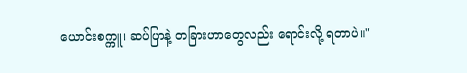ယောင်းစက္ကူ၊ ဆပ်ပြာနဲ့ တခြားဟာတွေလည်း ရောင်းလို့ ရတာပဲ။"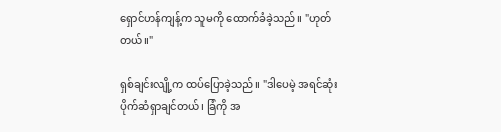ရှောင်ဟန်ကျန့်က သူမကို ထောက်ခံခဲ့သည်။ "ဟုတ်တယ်။"

ရှစ်ချင်းလျို့က ထပ်ပြောခဲ့သည်။ "ဒါပေမဲ့ အရင်ဆုံး ပိုက်ဆံရှာချင်တယ်၊ ခြံကို အ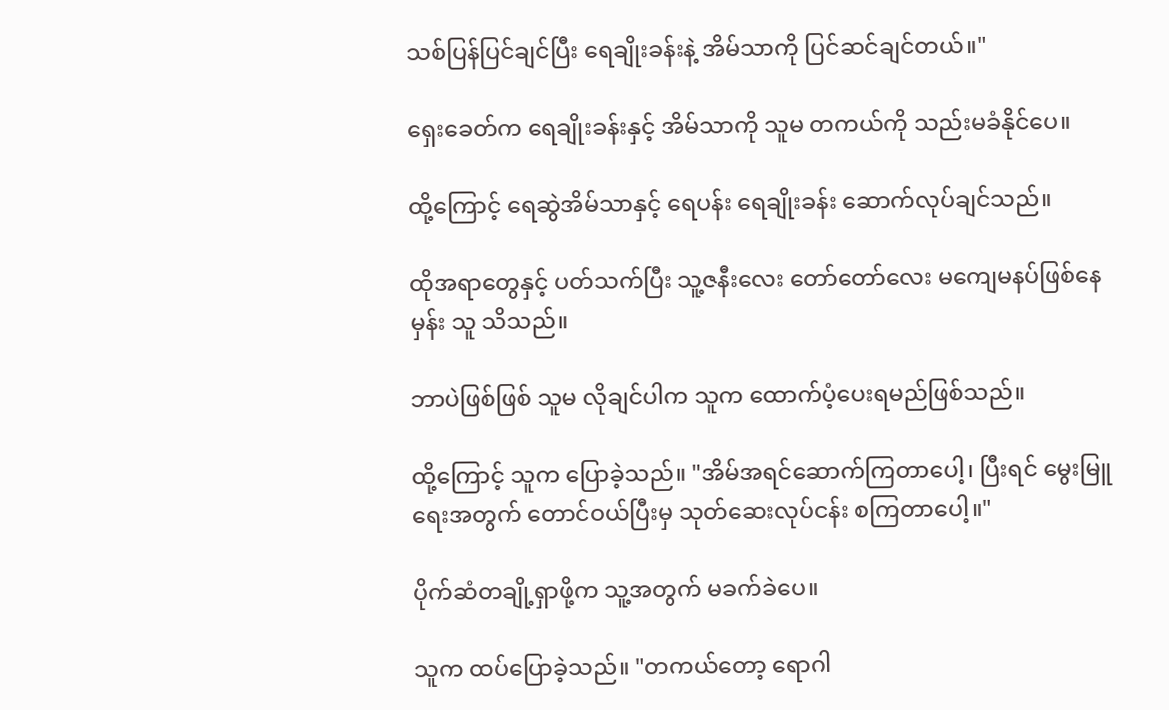သစ်ပြန်ပြင်ချင်ပြီး ရေချိုးခန်းနဲ့ အိမ်သာကို ပြင်ဆင်ချင်တယ်။"

ရှေးခေတ်က ရေချိုးခန်းနှင့် အိမ်သာကို သူမ တကယ်ကို သည်းမခံနိုင်ပေ။

ထို့ကြောင့် ရေဆွဲအိမ်သာနှင့် ရေပန်း ရေချိုးခန်း ဆောက်လုပ်ချင်သည်။

ထိုအရာတွေနှင့် ပတ်သက်ပြီး သူ့ဇနီးလေး တော်တော်လေး မကျေမနပ်ဖြစ်နေမှန်း သူ သိသည်။

ဘာပဲဖြစ်ဖြစ် သူမ လိုချင်ပါက သူက ထောက်ပံ့ပေးရမည်ဖြစ်သည်။

ထို့ကြောင့် သူက ပြောခဲ့သည်။ "အိမ်အရင်ဆောက်ကြတာပေါ့၊ ပြီးရင် မွေးမြူရေးအတွက် တောင်ဝယ်ပြီးမှ သုတ်ဆေးလုပ်ငန်း စကြတာပေါ့။"

ပိုက်ဆံတချို့ရှာဖို့က သူ့အတွက် မခက်ခဲပေ။

သူက ထပ်ပြောခဲ့သည်။ "တကယ်တော့ ရောဂါ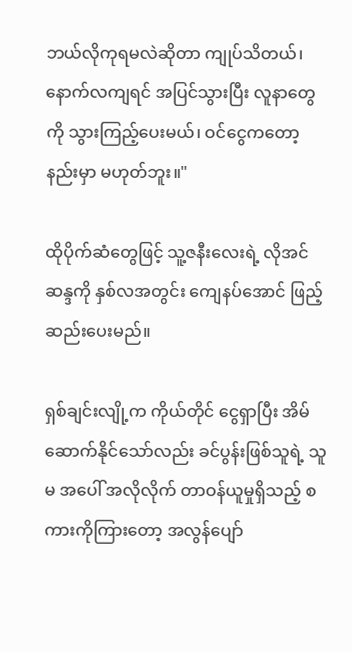ဘယ်လိုကုရမလဲဆိုတာ ကျုပ်သိတယ်၊ နောက်လကျရင် အပြင်သွားပြီး လူနာတွေကို သွားကြည့်ပေးမယ်၊ ဝင်ငွေကတော့ နည်းမှာ မဟုတ်ဘူး။"

ထိုပိုက်ဆံတွေဖြင့် သူ့ဇနီးလေးရဲ့ လိုအင်ဆန္ဒကို နှစ်လအတွင်း ကျေနပ်အောင် ဖြည့်ဆည်းပေးမည်။

ရှစ်ချင်းလျို့က ကိုယ်တိုင် ငွေရှာပြီး အိမ်ဆောက်နိုင်သော်လည်း ခင်ပွန်းဖြစ်သူရဲ့ သူမ အပေါ် အလိုလိုက် တာဝန်ယူမှုရှိသည့် စကားကိုကြားတော့ အလွန်ပျော်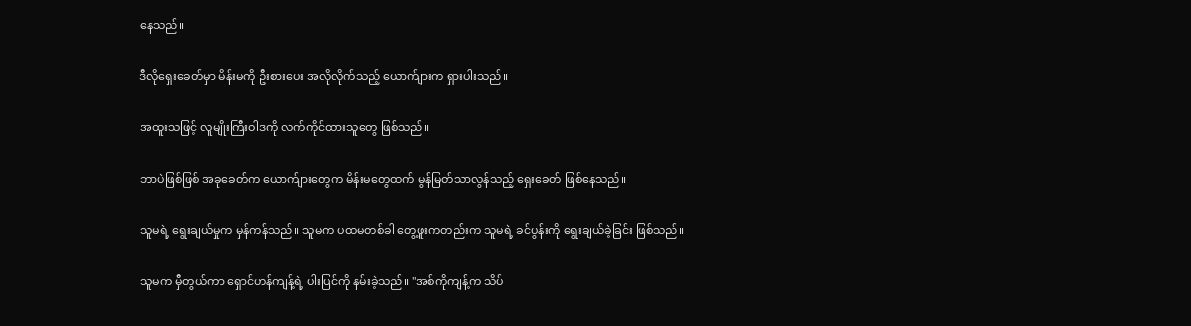နေသည်။

ဒီလိုရှေးခေတ်မှာ မိန်းမကို ဦးစားပေး အလိုလိုက်သည့် ယောက်ျားက ရှားပါးသည်။

အထူးသဖြင့် လူမျိုးကြီးဝါဒကို လက်ကိုင်ထားသူတွေ ဖြစ်သည်။

ဘာပဲဖြစ်ဖြစ် အခုခေတ်က ယောက်ျားတွေက မိန်းမတွေထက် မွန်မြတ်သာလွန်သည့် ရှေးခေတ် ဖြစ်နေသည်။

သူမရဲ့ ရွေးချယ်မှုက မှန်ကန်သည်။ သူမက ပထမတစ်ခါ တွေ့ဖူးကတည်းက သူမရဲ့ ခင်ပွန်းကို ရွေးချယ်ခဲ့ခြင်း ဖြစ်သည်။

သူမက မှီတွယ်ကာ ရှောင်ဟန်ကျန့်ရဲ့ ပါးပြင်ကို နမ်းခဲ့သည်။ "အစ်ကိုကျန့်က သိပ်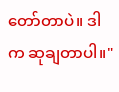တော်တာပဲ။ ဒါက ဆုချတာပါ။"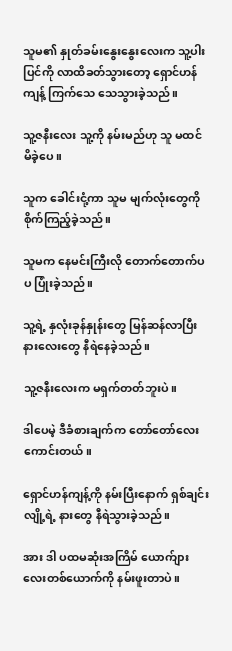သူမ၏ နှုတ်ခမ်းနွေးနွေးလေးက သူ့ပါးပြင်ကို လာထိခတ်သွားတော့ ရှောင်ဟန်ကျန့် ကြက်သေ သေသွားခဲ့သည်။

သူ့ဇနီးလေး သူ့ကို နမ်းမည်ဟု သူ မထင်မိခဲ့ပေ။

သူက ခေါင်းငုံ့ကာ သူမ မျက်လုံးတွေကို စိုက်ကြည့်ခဲ့သည်။

သူမက နေမင်းကြီးလို တောက်တောက်ပပ ပြုံးခဲ့သည်။

သူ့ရဲ့ နှလုံးခုန်နှုန်းတွေ မြန်ဆန်လာပြီး နားလေးတွေ နီရဲနေခဲ့သည်။

သူ့ဇနီးလေးက မရှက်တတ်ဘူးပဲ။

ဒါပေမဲ့ ဒီခံစားချက်က တော်တော်လေးကောင်းတယ်။

ရှောင်ဟန်ကျန့်ကို နမ်းပြီးနောက် ရှစ်ချင်းလျို့ရဲ့ နားတွေ နီရဲသွားခဲ့သည်။

အား ဒါ ပထမဆုံးအကြိမ် ယောက်ျားလေးတစ်ယောက်ကို နမ်းဖူးတာပဲ။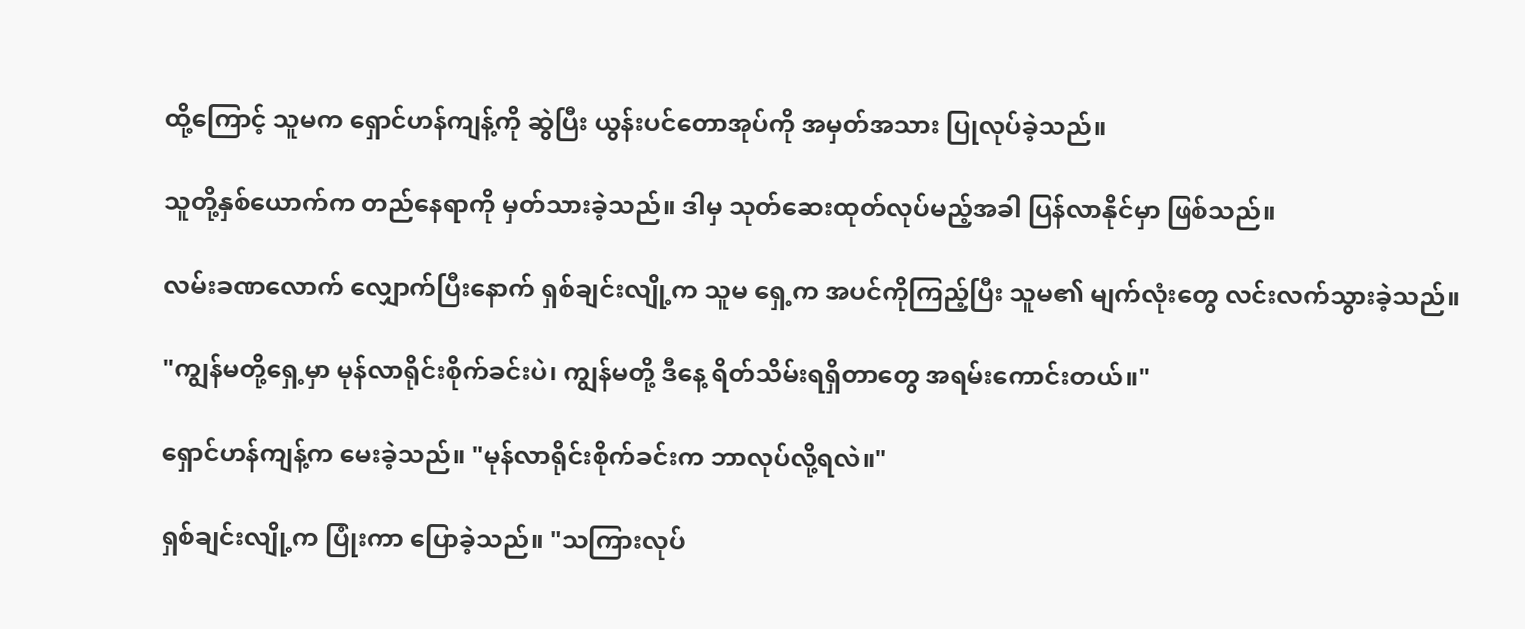ထို့ကြောင့် သူမက ရှောင်ဟန်ကျန့်ကို ဆွဲပြီး ယွန်းပင်တောအုပ်ကို အမှတ်အသား ပြုလုပ်ခဲ့သည်။

သူတို့နှစ်ယောက်က တည်နေရာကို မှတ်သားခဲ့သည်။ ဒါမှ သုတ်ဆေးထုတ်လုပ်မည့်အခါ ပြန်လာနိုင်မှာ ဖြစ်သည်။

လမ်းခဏလောက် လျှောက်ပြီးနောက် ရှစ်ချင်းလျို့က သူမ ရှေ့က အပင်ကိုကြည့်ပြီး သူမ၏ မျက်လုံးတွေ လင်းလက်သွားခဲ့သည်။

"ကျွန်မတို့ရှေ့မှာ မုန်လာရိုင်းစိုက်ခင်းပဲ၊ ကျွန်မတို့ ဒီနေ့ ရိတ်သိမ်းရရှိတာတွေ အရမ်းကောင်းတယ်။"

ရှောင်ဟန်ကျန့်က မေးခဲ့သည်။ "မုန်လာရိုင်းစိုက်ခင်းက ဘာလုပ်လို့ရလဲ။"

ရှစ်ချင်းလျို့က ပြုံးကာ ပြောခဲ့သည်။ "သကြားလုပ်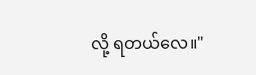လို့ ရတယ်လေ။"